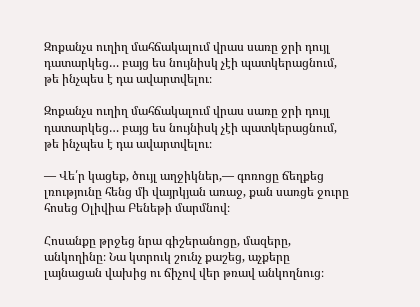Զոքանչս ուղիղ մահճակալում վրաս սառը ջրի դույլ դատարկեց… բայց ես նույնիսկ չէի պատկերացնում, թե ինչպես է դա ավարտվելու։

Զոքանչս ուղիղ մահճակալում վրաս սառը ջրի դույլ դատարկեց… բայց ես նույնիսկ չէի պատկերացնում, թե ինչպես է դա ավարտվելու։

— Վե՛ր կացեք, ծույլ աղջիկներ,— գոռոցը ճեղքեց լռությունը հենց մի վայրկյան առաջ, քան սառցե ջուրը հոսեց Օլիվիա Բենեթի մարմնով։

Հոսանքը թրջեց նրա գիշերանոցը, մազերը, անկողինը։ Նա կտրուկ շունչ քաշեց, աչքերը լայնացան վախից ու ճիչով վեր թռավ անկողնուց։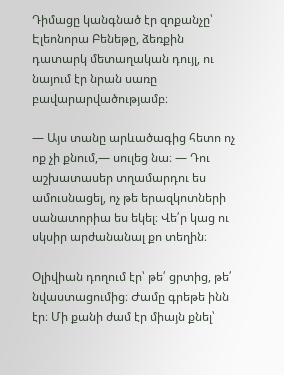Դիմացը կանգնած էր զոքանչը՝ Էլեոնորա Բենեթը, ձեռքին դատարկ մետաղական դույլ, ու նայում էր նրան սառը բավարարվածությամբ։

— Այս տանը արևածագից հետո ոչ ոք չի քնում,— սուլեց նա։ — Դու աշխատասեր տղամարդու ես ամուսնացել, ոչ թե երազկոտների սանատորիա ես եկել։ Վե՛ր կաց ու սկսիր արժանանալ քո տեղին։

Օլիվիան դողում էր՝ թե՛ ցրտից, թե՛ նվաստացումից։ Ժամը գրեթե ինն էր։ Մի քանի ժամ էր միայն քնել՝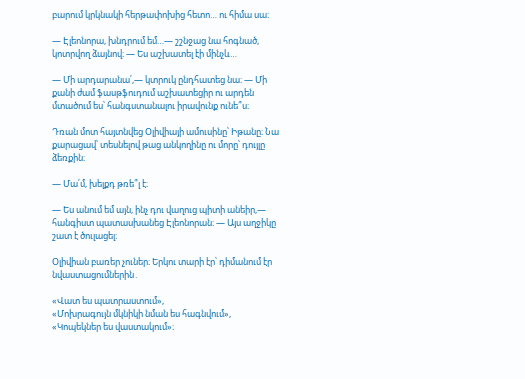բարում կրկնակի հերթափոխից հետո… ու հիմա սա։

— Էլեոնորա, խնդրում եմ…— շշնջաց նա հոգնած, կոտրվող ձայնով։ — Ես աշխատել էի մինչև…

— Մի արդարանա՛,— կտրուկ ընդհատեց նա։ — Մի քանի ժամ ֆասթֆուդում աշխատեցիր ու արդեն մտածում ես՝ հանգստանալու իրավունք ունե՞ս։

Դռան մոտ հայտնվեց Օլիվիայի ամուսինը՝ Իթանը։ Նա քարացավ՝ տեսնելով թաց անկողինը ու մորը՝ դույլը ձեռքին։

— Մա՛մ, խելքդ թռե՞լ է։

— Ես անում եմ այն, ինչ դու վաղուց պիտի անեիր,— հանգիստ պատասխանեց Էլեոնորան։ — Այս աղջիկը շատ է ծուլացել։

Օլիվիան բառեր չուներ։ Երկու տարի էր՝ դիմանում էր նվաստացումներին․

«Վատ ես պատրաստում»,
«Մոխրագույն մկնիկի նման ես հագնվում»,
«Կոպեկներ ես վաստակում»։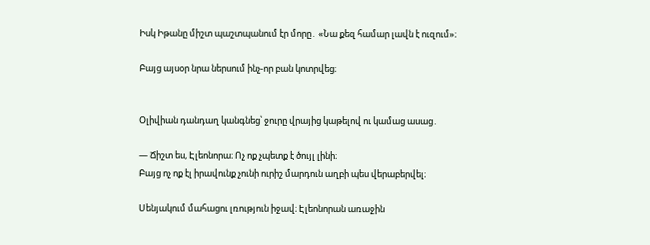Իսկ Իթանը միշտ պաշտպանում էր մորը․ «Նա քեզ համար լավն է ուզում»։

Բայց այսօր նրա ներսում ինչ-որ բան կոտրվեց։


Օլիվիան դանդաղ կանգնեց՝ ջուրը վրայից կաթելով ու կամաց ասաց․

— Ճիշտ ես, Էլեոնորա։ Ոչ ոք չպետք է ծույլ լինի։
Բայց ոչ ոք էլ իրավունք չունի ուրիշ մարդուն աղբի պես վերաբերվել։

Սենյակում մահացու լռություն իջավ։ Էլեոնորան առաջին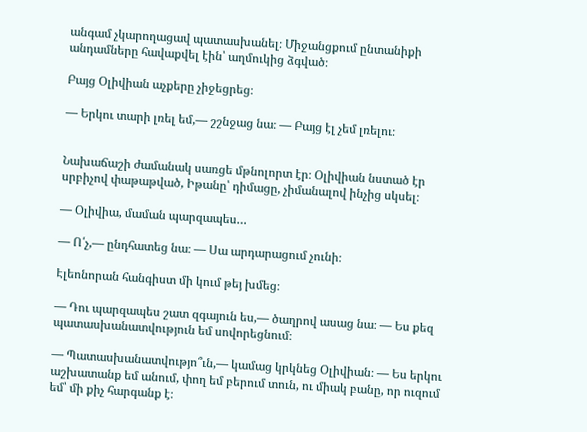անգամ չկարողացավ պատասխանել։ Միջանցքում ընտանիքի անդամները հավաքվել էին՝ աղմուկից ձգված։

Բայց Օլիվիան աչքերը չիջեցրեց։

— Երկու տարի լռել եմ,— շշնջաց նա։ — Բայց էլ չեմ լռելու։


Նախաճաշի ժամանակ սառցե մթնոլորտ էր։ Օլիվիան նստած էր սրբիչով փաթաթված, Իթանը՝ դիմացը, չիմանալով ինչից սկսել։

— Օլիվիա, մաման պարզապես…

— Ո՛չ,— ընդհատեց նա։ — Սա արդարացում չունի։

Էլեոնորան հանգիստ մի կում թեյ խմեց։

— Դու պարզապես շատ զգայուն ես,— ծաղրով ասաց նա։ — Ես քեզ պատասխանատվություն եմ սովորեցնում։

— Պատասխանատվությո՞ւն,— կամաց կրկնեց Օլիվիան։ — Ես երկու աշխատանք եմ անում, փող եմ բերում տուն, ու միակ բանը, որ ուզում եմ՝ մի քիչ հարգանք է։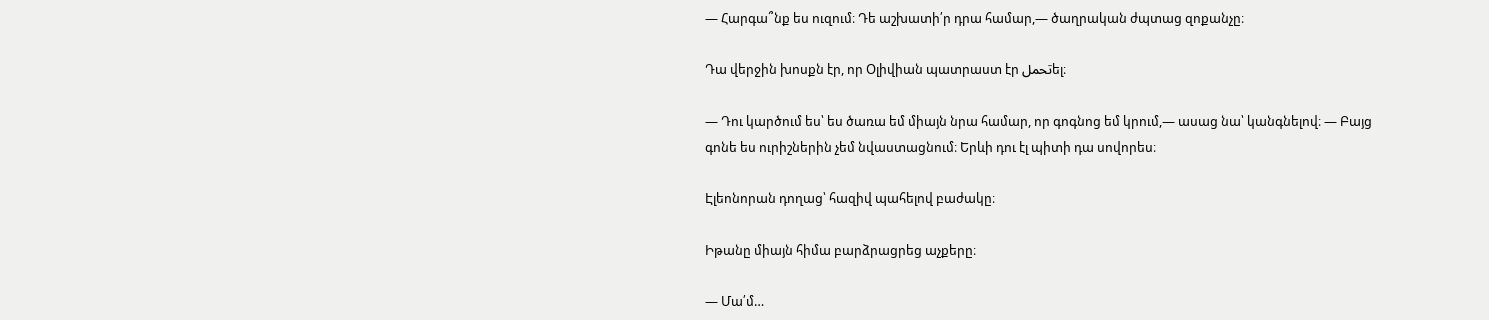— Հարգա՞նք ես ուզում։ Դե աշխատի՛ր դրա համար,— ծաղրական ժպտաց զոքանչը։

Դա վերջին խոսքն էր, որ Օլիվիան պատրաստ էր تحملել։

— Դու կարծում ես՝ ես ծառա եմ միայն նրա համար, որ գոգնոց եմ կրում,— ասաց նա՝ կանգնելով։ — Բայց գոնե ես ուրիշներին չեմ նվաստացնում։ Երևի դու էլ պիտի դա սովորես։

Էլեոնորան դողաց՝ հազիվ պահելով բաժակը։

Իթանը միայն հիմա բարձրացրեց աչքերը։

— Մա՛մ…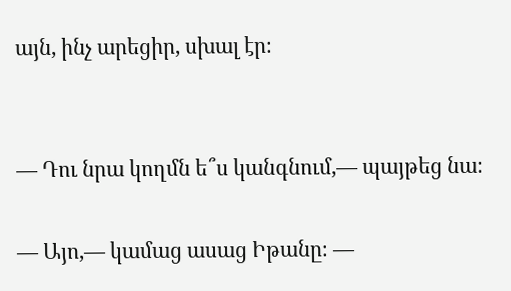այն, ինչ արեցիր, սխալ էր։


— Դու նրա կողմն ե՞ս կանգնում,— պայթեց նա։

— Այո,— կամաց ասաց Իթանը։ —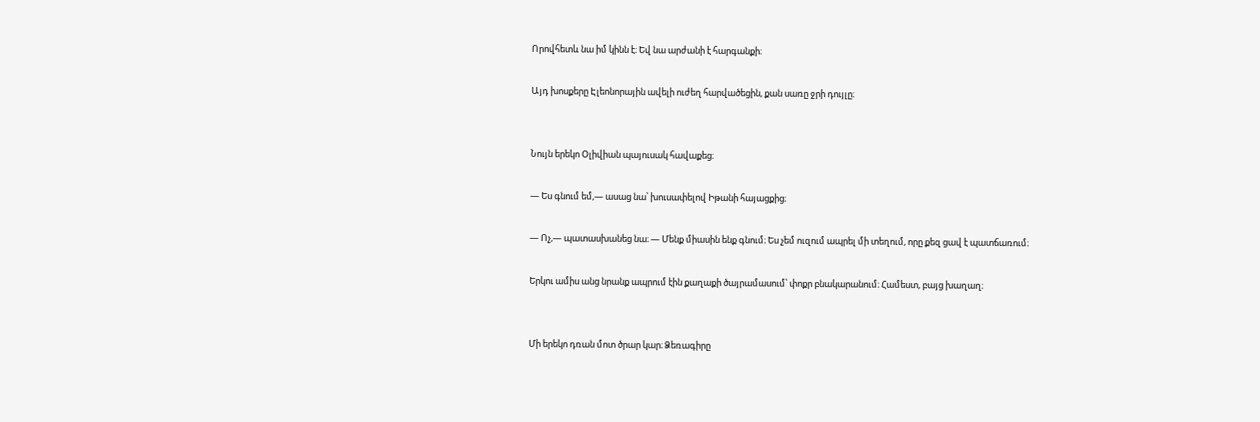Որովհետև նա իմ կինն է։ Եվ նա արժանի է հարգանքի։

Այդ խոսքերը Էլեոնորային ավելի ուժեղ հարվածեցին, քան սառը ջրի դույլը։


Նույն երեկո Օլիվիան պայուսակ հավաքեց։

— Ես գնում եմ,— ասաց նա՝ խուսափելով Իթանի հայացքից։

— Ոչ,— պատասխանեց նա։ — Մենք միասին ենք գնում։ Ես չեմ ուզում ապրել մի տեղում, որը քեզ ցավ է պատճառում։

Երկու ամիս անց նրանք ապրում էին քաղաքի ծայրամասում՝ փոքր բնակարանում։ Համեստ, բայց խաղաղ։


Մի երեկո դռան մոտ ծրար կար։ Ձեռագիրը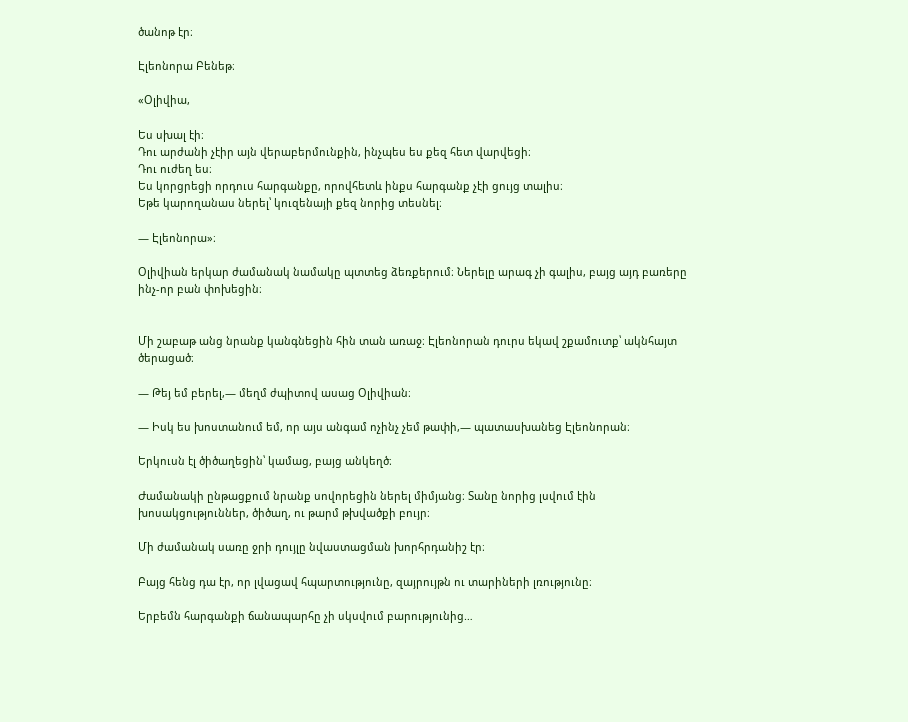ծանոթ էր։

Էլեոնորա Բենեթ։

«Օլիվիա,

Ես սխալ էի։
Դու արժանի չէիր այն վերաբերմունքին, ինչպես ես քեզ հետ վարվեցի։
Դու ուժեղ ես։
Ես կորցրեցի որդուս հարգանքը, որովհետև ինքս հարգանք չէի ցույց տալիս։
Եթե կարողանաս ներել՝ կուզենայի քեզ նորից տեսնել։

— Էլեոնորա»։

Օլիվիան երկար ժամանակ նամակը պտտեց ձեռքերում։ Ներելը արագ չի գալիս, բայց այդ բառերը ինչ-որ բան փոխեցին։


Մի շաբաթ անց նրանք կանգնեցին հին տան առաջ։ Էլեոնորան դուրս եկավ շքամուտք՝ ակնհայտ ծերացած։

— Թեյ եմ բերել,— մեղմ ժպիտով ասաց Օլիվիան։

— Իսկ ես խոստանում եմ, որ այս անգամ ոչինչ չեմ թափի,— պատասխանեց Էլեոնորան։

Երկուսն էլ ծիծաղեցին՝ կամաց, բայց անկեղծ։

Ժամանակի ընթացքում նրանք սովորեցին ներել միմյանց։ Տանը նորից լսվում էին խոսակցություններ, ծիծաղ, ու թարմ թխվածքի բույր։

Մի ժամանակ սառը ջրի դույլը նվաստացման խորհրդանիշ էր։

Բայց հենց դա էր, որ լվացավ հպարտությունը, զայրույթն ու տարիների լռությունը։

Երբեմն հարգանքի ճանապարհը չի սկսվում բարությունից…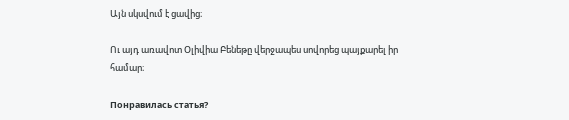Այն սկսվում է ցավից։

Ու այդ առավոտ Օլիվիա Բենեթը վերջապես սովորեց պայքարել իր համար։

Понравилась статья?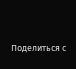Поделиться с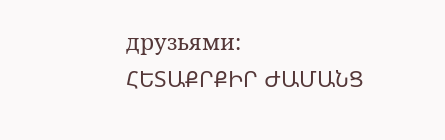друзьями:
ՀԵՏԱՔՐՔԻՐ ԺԱՄԱՆՑ